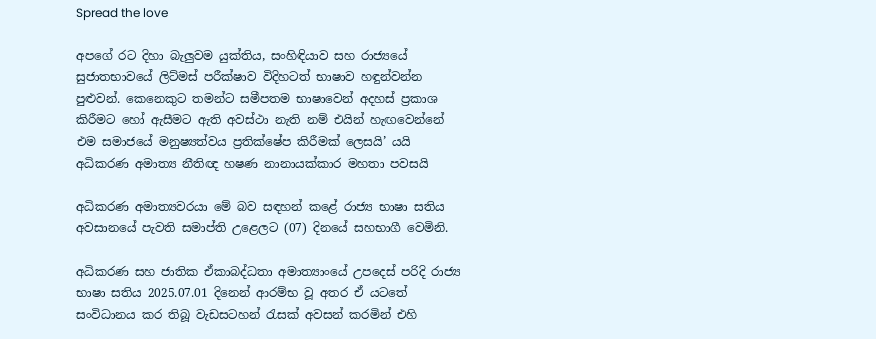Spread the love

අපගේ රට දිහා බැලුවම යුක්තිය, සංහිඳියාව සහ රාජ්‍යයේ සුජාතභාවයේ ලිට්මස් පරීක්ෂාව විදිහටත් භාෂාව හඳුන්වන්න පුළුවන්. කෙනෙකුට තමන්ට සමීපතම භාෂාවෙන් අදහස් ප්‍රකාශ කිරීමට හෝ ඇසීමට ඇති අවස්ථා නැති නම් එයින් හැඟවෙන්නේ එම සමාජයේ මනුෂ්‍යත්වය ප්‍රතික්ෂේප කිරීමක් ලෙසයි’ යයි අධිකරණ අමාත්‍ය නීතිඥ හෂණ නානායක්කාර මහතා පවසයි

අධිකරණ අමාත්‍යවරයා මේ බව සඳහන් කළේ රාජ්‍ය භාෂා සතිය අවසානයේ පැවති සමාප්ති උළෙලට (07) දිනයේ සහභාගී වෙමිනි.

අධිකරණ සහ ජාතික ඒකාබද්ධතා අමාත්‍යාංයේ උපදෙස් පරිදි රාජ්‍ය භාෂා සතිය 2025.07.01 දිනෙන් ආරම්භ වූ අතර ඒ යටතේ සංවිධානය කර තිබූ වැඩසටහන් රැසක් අවසන් කරමින් එහි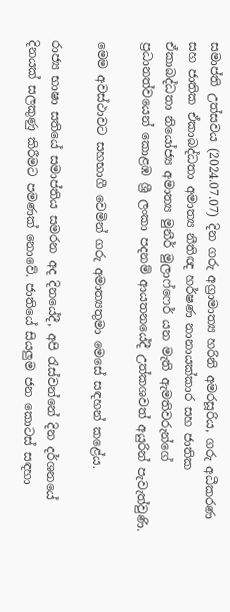සමාප්ති උත්සවය (2024.07.07) දින ගරු අග්‍රාමාත්‍ය හරිනි අමරසූරිය, ගරු අධීකරණ සහ ජාතික ඒකාබද්ධතා අමාත්‍ය නීතිඥ හර්ෂණ නානායක්කාර සහ ජාතික ඒකාබද්ධතා නියෝජ්‍ය අමාත්‍ය මුනීර් මුලාෆ්ෆෙර් යන මැති ඇමතිවරුන්ගේ ප්‍රධානත්වයෙන් කොළඹ ශ්‍රී ලංකා පදනම් ආයතනයේදී උත්කශවත් අයුරින් පැවැත්වුණි.

මෙම අවස්ථාවට සහභාගී වෙමින් ගරු අමාත්‍යතුමා මෙසේ සඳහන් කළේය.

රාජ්‍ය භාෂා සතියේ සමාප්තිය සමරන අද දිනයේදී, අපි රැස්වන්නේ දින දර්ශනයේ දිනයක් සලකුණු කිරීමට පමණක් නොවේ. ජාතියේ සියලුම ජන කොටස් සඳහා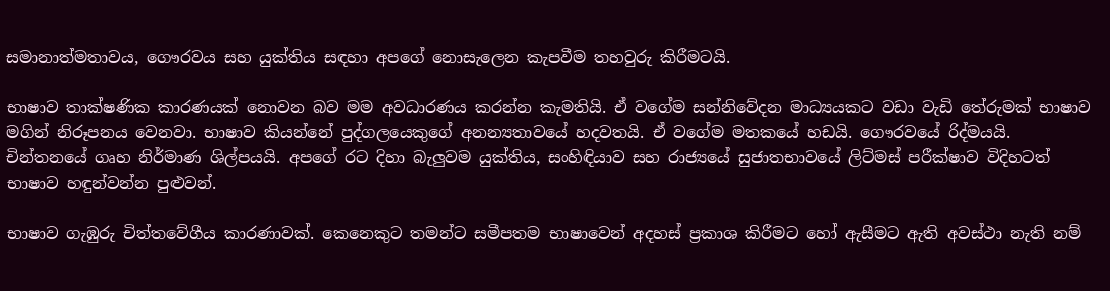සමානාත්මතාවය, ගෞරවය සහ යුක්තිය සඳහා අපගේ නොසැලෙන කැපවීම තහවුරු කිරීමටයි.

භාෂාව තාක්ෂණික කාරණයක් නොවන බව මම අවධාරණය කරන්න කැමතියි. ඒ වගේම සන්නිවේදන මාධ්‍යයකට වඩා වැඩි තේරුමක් භාෂාව මගින් නිරූපනය වෙනවා. භාෂාව කියන්නේ පුද්ගලයෙකුගේ අනන්‍යතාවයේ හදවතයි. ඒ වගේම මතකයේ හඩයි. ගෞරවයේ රිද්මයයි. චින්තනයේ ගෘහ නිර්මාණ ශිල්පයයි. අපගේ රට දිහා බැලුවම යුක්තිය, සංහිඳියාව සහ රාජ්‍යයේ සුජාතභාවයේ ලිට්මස් පරීක්ෂාව විදිහටත් භාෂාව හඳුන්වන්න පුළුවන්.

භාෂාව ගැඹුරු චිත්තවේගීය කාරණාවක්. කෙනෙකුට තමන්ට සමීපතම භාෂාවෙන් අදහස් ප්‍රකාශ කිරීමට හෝ ඇසීමට ඇති අවස්ථා නැති නම්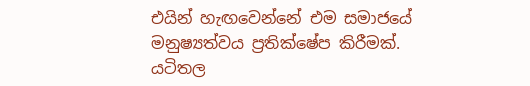එයින් හැඟවෙන්නේ එම සමාජයේ මනුෂ්‍යත්වය ප්‍රතික්ෂේප කිරීමක්. යටිතල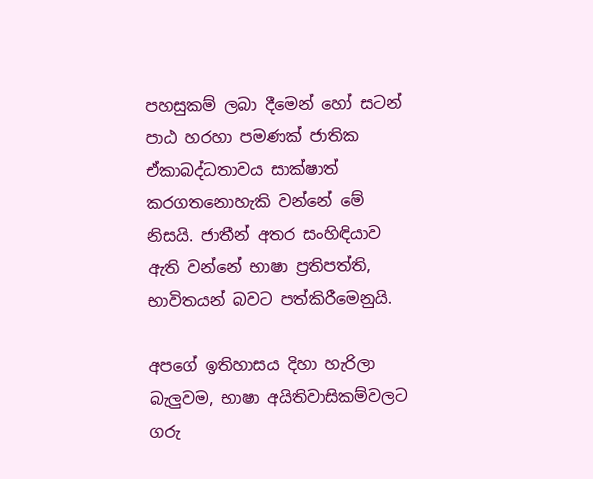පහසුකම් ලබා දීමෙන් හෝ සටන් පාඨ හරහා පමණක් ජාතික ඒකාබද්ධතාවය සාක්ෂාත් කරගතනොහැකි වන්නේ මේ නිසයි. ජාතීන් අතර සංහිඳියාව ඇති වන්නේ භාෂා ප්‍රතිපත්ති, භාවිතයන් බවට පත්කිරීමෙනුයි.

අපගේ ඉතිහාසය දිහා හැරිලා බැලුවම, භාෂා අයිතිවාසිකම්වලට ගරු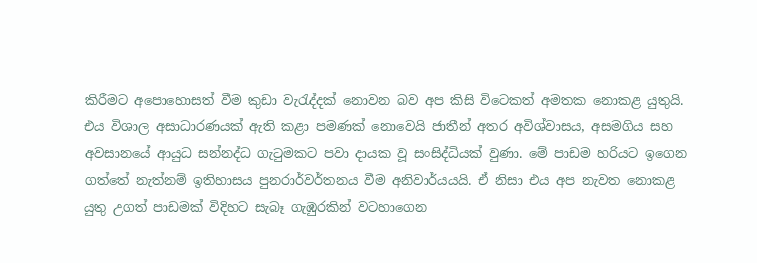කිරීමට අපොහොසත් වීම කුඩා වැරැද්දක් නොවන බව අප කිසි විටෙකත් අමතක නොකළ යුතුයි. එය විශාල අසාධාරණයක් ඇති කළා පමණක් නොවෙයි ජාතීන් අතර අවිශ්වාසය, අසමගිය සහ අවසානයේ ආයුධ සන්නද්ධ ගැටුමකට පවා දායක වූ සංසිද්ධියක් වුණා. මේ පාඩම හරියට ඉගෙන ගත්තේ නැත්නම් ඉතිහාසය පුනරාර්වර්තනය වීම අනිවාර්යයයි. ඒ නිසා එය අප නැවත නොකළ යුතු උගත් පාඩමක් විදිහට සැබෑ ගැඹුරකින් වටහාගෙන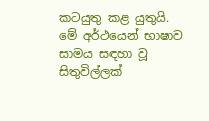කටයුතු කළ යුතුයි. මේ අර්ථයෙන් භාෂාව සාමය සඳහා වූ සිතුවිල්ලක්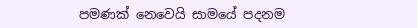පමණක් නෙවෙයි සාමයේ පදනම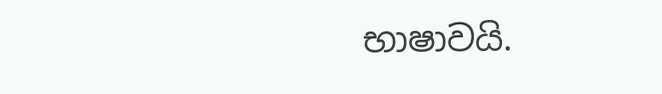භාෂාවයි.